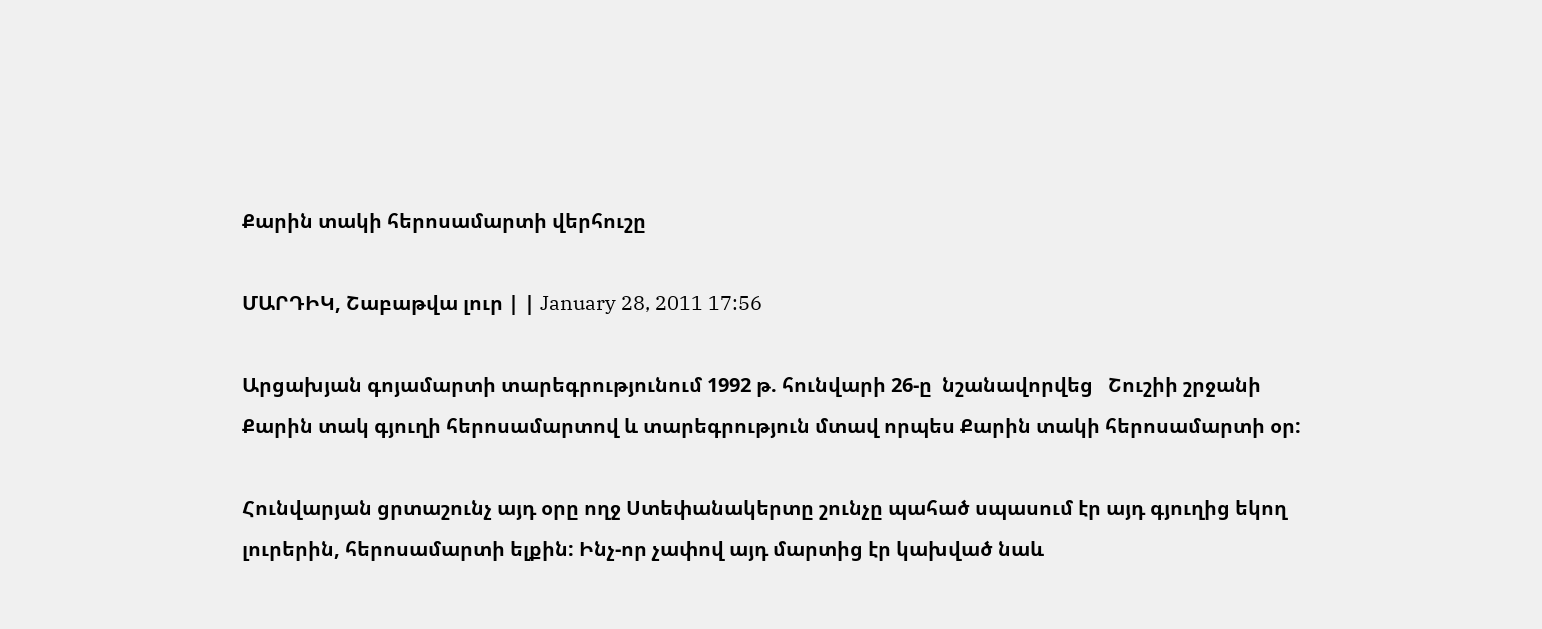Քարին տակի հերոսամարտի վերհուշը

ՄԱՐԴԻԿ, Շաբաթվա լուր | | January 28, 2011 17:56

Արցախյան գոյամարտի տարեգրությունում 1992 թ. հունվարի 26-ը  նշանավորվեց   Շուշիի շրջանի Քարին տակ գյուղի հերոսամարտով և տարեգրություն մտավ որպես Քարին տակի հերոսամարտի օր:

Հունվարյան ցրտաշունչ այդ օրը ողջ Ստեփանակերտը շունչը պահած սպասում էր այդ գյուղից եկող լուրերին, հերոսամարտի ելքին: Ինչ-որ չափով այդ մարտից էր կախված նաև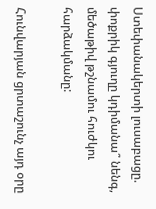Ստեփանակերտի լուսաբացը. փոքրիկ գյուղը կդիմանա՞ նենգ, մեծաթիվ թշնամու հուժկու հարձակմանը:

Հունվարյան ցրտաշունչ այդ օրը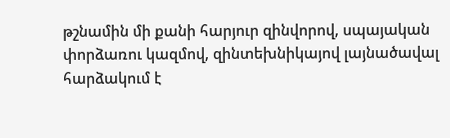թշնամին մի քանի հարյուր զինվորով, սպայական փորձառու կազմով, զինտեխնիկայով լայնածավալ հարձակում է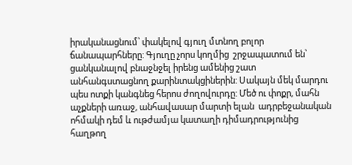իրականացնում՝ փակելով գյուղ մտնող բոլոր ճանապարհները: Գյուղը չորս կողմից  շրջապատում են՝ ցանկանալով բնաջնջել իրենց ամենից շատ անհանգստացնող քարինտակցիներին: Սակայն մեկ մարդու պես ոտքի կանգնեց հերոս ժողովուրդը: Մեծ ու փոքր, մահն աչքների առաջ, անհավասար մարտի ելան  ադրբեջանական ոհմակի դեմ և ութժամյա կատաղի դիմադրությունից հաղթող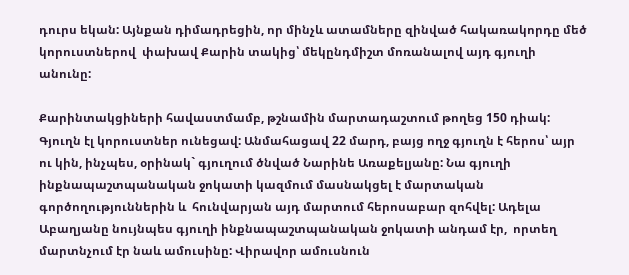դուրս եկան: Այնքան դիմադրեցին, որ մինչև ատամները զինված հակառակորդը մեծ կորուստներով  փախավ Քարին տակից՝ մեկընդմիշտ մոռանալով այդ գյուղի անունը:

Քարինտակցիների հավաստմամբ, թշնամին մարտադաշտում թողեց 150 դիակ: Գյուղն էլ կորուստներ ունեցավ: Անմահացավ 22 մարդ, բայց ողջ գյուղն է հերոս՝ այր ու կին, ինչպես, օրինակ` գյուղում ծնված Նարինե Առաքելյանը: Նա գյուղի ինքնապաշտպանական ջոկատի կազմում մասնակցել է մարտական գործողություններին և  հունվարյան այդ մարտում հերոսաբար զոհվել: Ադելա Աբաղյանը նույնպես գյուղի ինքնապաշտպանական ջոկատի անդամ էր,  որտեղ մարտնչում էր նաև ամուսինը: Վիրավոր ամուսնուն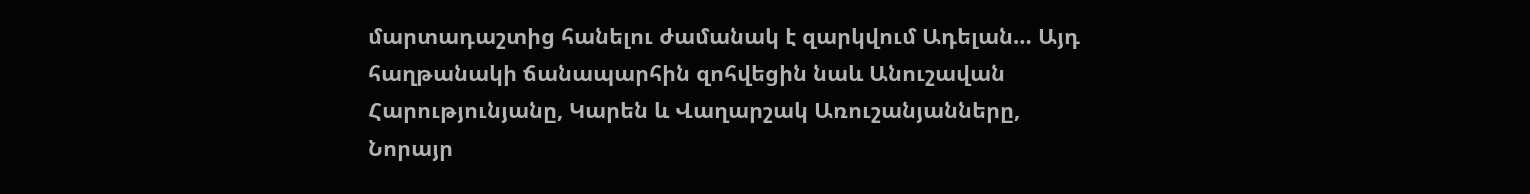մարտադաշտից հանելու ժամանակ է զարկվում Ադելան… Այդ հաղթանակի ճանապարհին զոհվեցին նաև Անուշավան Հարությունյանը, Կարեն և Վաղարշակ Առուշանյանները, Նորայր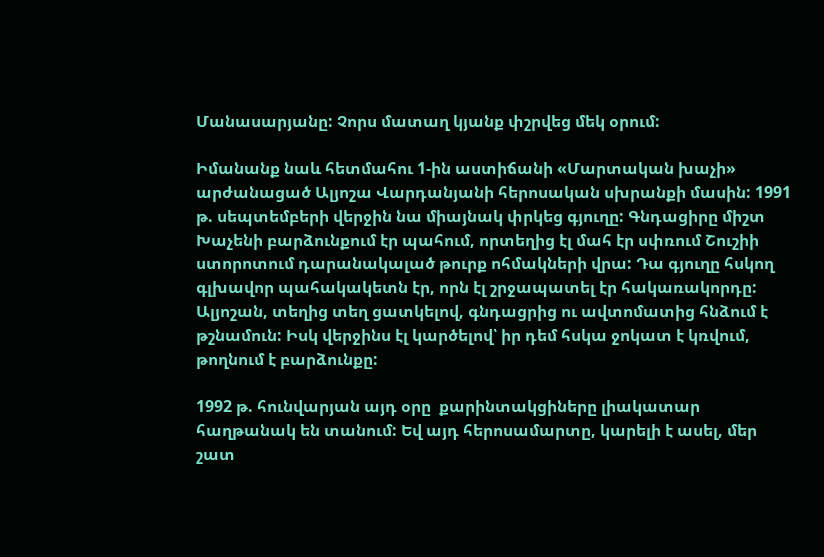Մանասարյանը: Չորս մատաղ կյանք փշրվեց մեկ օրում:

Իմանանք նաև հետմահու 1-ին աստիճանի «Մարտական խաչի» արժանացած Ալյոշա Վարդանյանի հերոսական սխրանքի մասին: 1991 թ. սեպտեմբերի վերջին նա միայնակ փրկեց գյուղը: Գնդացիրը միշտ Խաչենի բարձունքում էր պահում, որտեղից էլ մահ էր սփռում Շուշիի ստորոտում դարանակալած թուրք ոհմակների վրա: Դա գյուղը հսկող գլխավոր պահակակետն էր, որն էլ շրջապատել էր հակառակորդը: Ալյոշան, տեղից տեղ ցատկելով, գնդացրից ու ավտոմատից հնձում է թշնամուն: Իսկ վերջինս էլ կարծելով՝ իր դեմ հսկա ջոկատ է կռվում, թողնում է բարձունքը:

1992 թ. հունվարյան այդ օրը  քարինտակցիները լիակատար հաղթանակ են տանում: Եվ այդ հերոսամարտը, կարելի է ասել, մեր շատ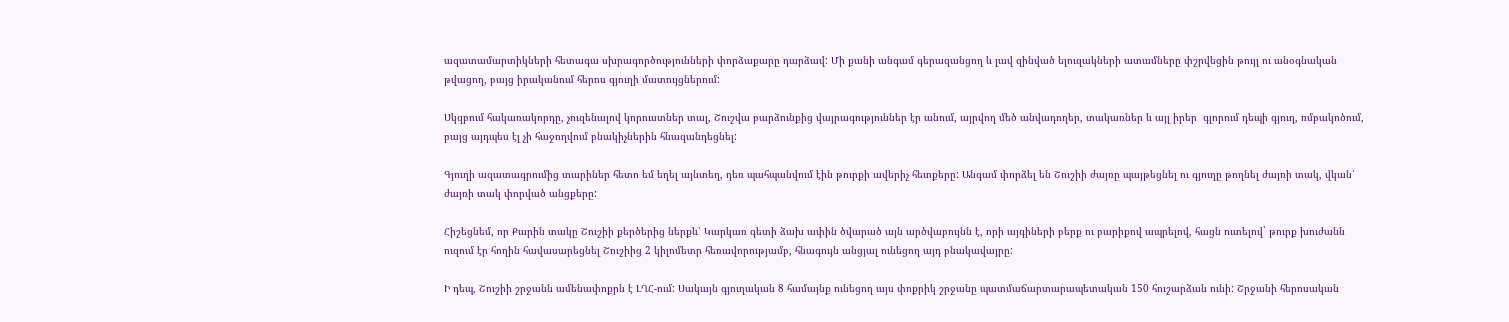ազատամարտիկների հետագա սխրագործությունների փորձաքարը դարձավ: Մի քանի անգամ գերազանցող և լավ զինված ելուզակների ատամները փշրվեցին թույլ ու անօգնական թվացող, բայց իրականում հերոս գյուղի մատույցներում:

Սկզբում հակառակորդը, չուզենալով կորուստներ տալ, Շուշվա բարձունքից վայրագություններ էր անում, այրվող մեծ անվադողեր, տակառներ և այլ իրեր  գլորում դեպի գյուղ, ռմբակոծում, բայց այդպես էլ չի հաջողվում բնակիչներին հնազանդեցնել:

Գյուղի ազատագրումից տարիներ հետո եմ եղել այնտեղ, դեռ պահպանվում էին թուրքի ավերիչ հետքերը: Անգամ փորձել են Շուշիի ժայռը պայթեցնել ու գյուղը թողնել ժայռի տակ, վկան՝ ժայռի տակ փորված անցքերը:

Հիշեցնեմ, որ Քարին տակը Շուշիի քերծերից ներքև՝ Կարկառ գետի ձախ ափին ծվարած այն արծվաբույնն է, որի այգիների բերք ու բարիքով ապրելով, հացն ուտելով` թուրք խուժանն ուզում էր հողին հավասարեցնել Շուշիից 2 կիլոմետր հեռավորությամբ, հնագույն անցյալ ունեցող այդ բնակավայրը:

Ի դեպ, Շուշիի շրջանն ամենափոքրն է ԼՂՀ-ում: Սակայն գյուղական 8 համայնք ունեցող այս փոքրիկ շրջանը պատմաճարտարապետական 150 հուշարձան ունի: Շրջանի հերոսական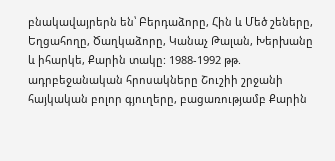բնակավայրերն են՝ Բերդաձորը, Հին և Մեծ շեները, Եղցահողը, Ծաղկաձորը, Կանաչ Թալան, Խերխանը և իհարկե, Քարին տակը: 1988-1992 թթ. ադրբեջանական հրոսակները Շուշիի շրջանի հայկական բոլոր գյուղերը, բացառությամբ Քարին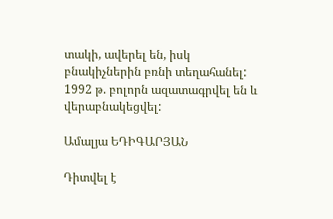տակի, ավերել են, իսկ բնակիչներին բռնի տեղահանել: 1992 թ. բոլորն ազատագրվել են և վերաբնակեցվել:

Ամալյա ԵԴԻԳԱՐՅԱՆ

Դիտվել է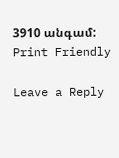3910 անգամ:
Print Friendly

Leave a Reply